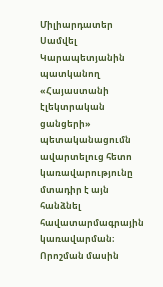Միլիարդատեր Սամվել Կարապետյանին պատկանող «Հայաստանի էլեկտրական ցանցերի» պետականացումն ավարտելուց հետո կառավարությունը մտադիր է այն հանձնել հավատարմագրային կառավարման։ Որոշման մասին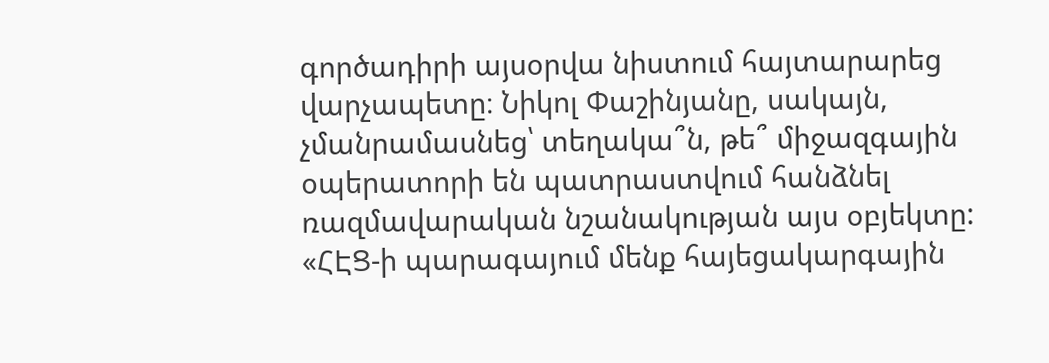գործադիրի այսօրվա նիստում հայտարարեց վարչապետը։ Նիկոլ Փաշինյանը, սակայն, չմանրամասնեց՝ տեղակա՞ն, թե՞ միջազգային օպերատորի են պատրաստվում հանձնել ռազմավարական նշանակության այս օբյեկտը:
«ՀԷՑ-ի պարագայում մենք հայեցակարգային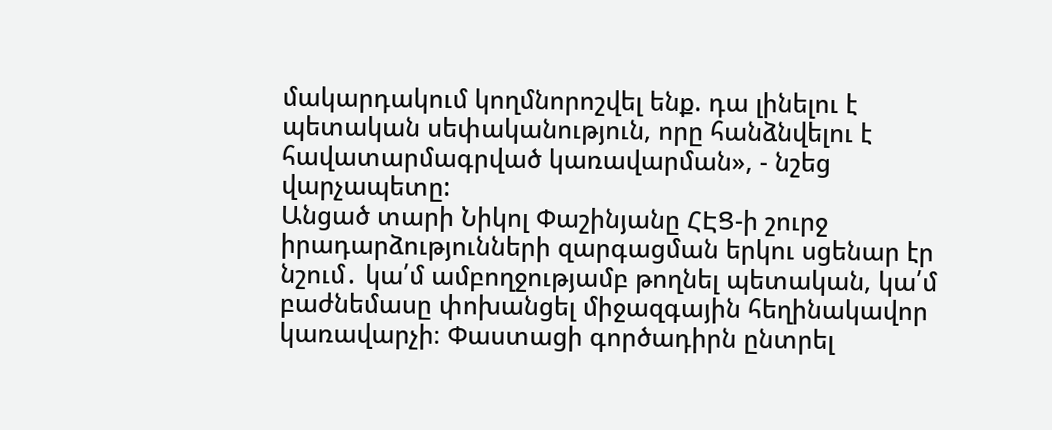մակարդակում կողմնորոշվել ենք. դա լինելու է պետական սեփականություն, որը հանձնվելու է հավատարմագրված կառավարման», - նշեց վարչապետը:
Անցած տարի Նիկոլ Փաշինյանը ՀԷՑ-ի շուրջ իրադարձությունների զարգացման երկու սցենար էր նշում․ կա՛մ ամբողջությամբ թողնել պետական, կա՛մ բաժնեմասը փոխանցել միջազգային հեղինակավոր կառավարչի։ Փաստացի գործադիրն ընտրել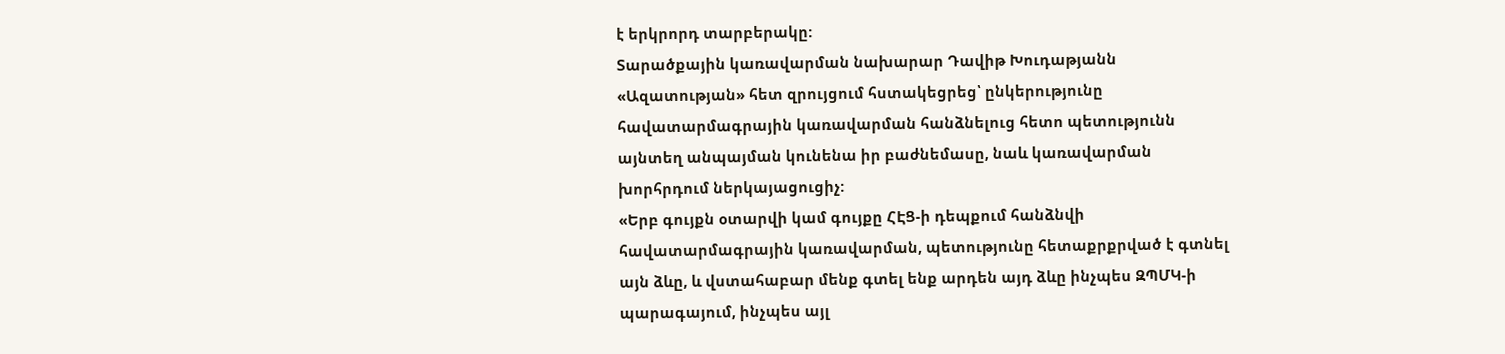է երկրորդ տարբերակը:
Տարածքային կառավարման նախարար Դավիթ Խուդաթյանն «Ազատության» հետ զրույցում հստակեցրեց՝ ընկերությունը հավատարմագրային կառավարման հանձնելուց հետո պետությունն այնտեղ անպայման կունենա իր բաժնեմասը, նաև կառավարման խորհրդում ներկայացուցիչ:
«Երբ գույքն օտարվի կամ գույքը ՀԷՑ-ի դեպքում հանձնվի հավատարմագրային կառավարման, պետությունը հետաքրքրված է գտնել այն ձևը, և վստահաբար մենք գտել ենք արդեն այդ ձևը ինչպես ԶՊՄԿ-ի պարագայում, ինչպես այլ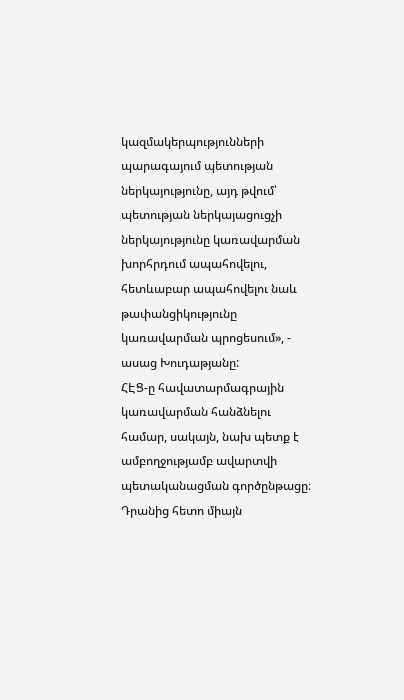կազմակերպությունների պարագայում պետության ներկայությունը, այդ թվում՝ պետության ներկայացուցչի ներկայությունը կառավարման խորհրդում ապահովելու, հետևաբար ապահովելու նաև թափանցիկությունը կառավարման պրոցեսում», - ասաց Խուդաթյանը:
ՀԷՑ-ը հավատարմագրային կառավարման հանձնելու համար, սակայն, նախ պետք է ամբողջությամբ ավարտվի պետականացման գործընթացը։ Դրանից հետո միայն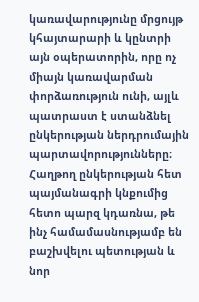կառավարությունը մրցույթ կհայտարարի և կընտրի այն օպերատորին, որը ոչ միայն կառավարման փորձառություն ունի, այլև պատրաստ է ստանձնել ընկերության ներդրումային պարտավորությունները։ Հաղթող ընկերության հետ պայմանագրի կնքումից հետո պարզ կդառնա, թե ինչ համամասնությամբ են բաշխվելու պետության և նոր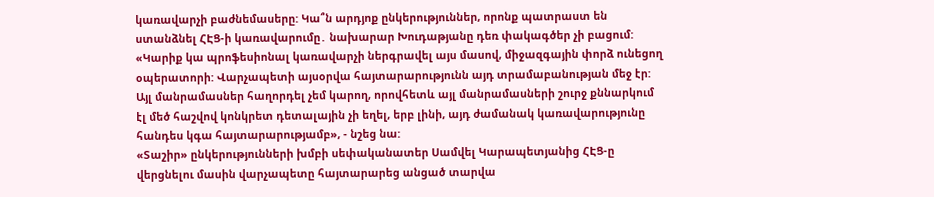կառավարչի բաժնեմասերը: Կա՞ն արդյոք ընկերություններ, որոնք պատրաստ են ստանձնել ՀԷՑ-ի կառավարումը․ նախարար Խուդաթյանը դեռ փակագծեր չի բացում:
«Կարիք կա պրոֆեսիոնալ կառավարչի ներգրավել այս մասով, միջազգային փորձ ունեցող օպերատորի: Վարչապետի այսօրվա հայտարարությունն այդ տրամաբանության մեջ էր: Այլ մանրամասներ հաղորդել չեմ կարող, որովհետև այլ մանրամասների շուրջ քննարկում էլ մեծ հաշվով կոնկրետ դետալային չի եղել, երբ լինի, այդ ժամանակ կառավարությունը հանդես կգա հայտարարությամբ», - նշեց նա:
«Տաշիր» ընկերությունների խմբի սեփականատեր Սամվել Կարապետյանից ՀԷՑ-ը վերցնելու մասին վարչապետը հայտարարեց անցած տարվա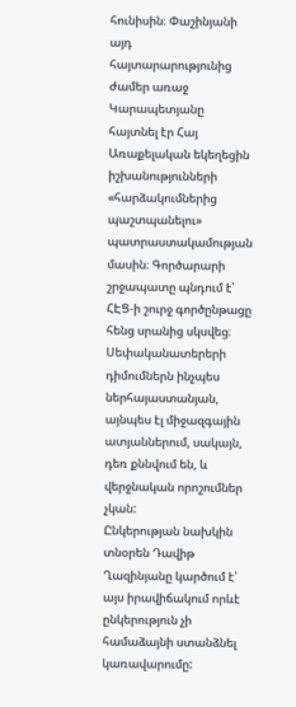հունիսին։ Փաշինյանի այդ հայտարարությունից ժամեր առաջ Կարապետյանը հայտնել էր Հայ Առաքելական եկեղեցին իշխանությունների «հարձակումներից պաշտպանելու» պատրաստակամության մասին։ Գործարարի շրջապատը պնդում է՝ ՀԷՑ-ի շուրջ գործընթացը հենց սրանից սկսվեց։ Սեփականատերերի դիմումներն ինչպես ներհայաստանյան, այնպես էլ միջազգային ատյաններում, սակայն, դեռ քննվում են, և վերջնական որոշումներ չկան:
Ընկերության նախկին տնօրեն Դավիթ Ղազինյանը կարծում է՝ այս իրավիճակում որևէ ընկերություն չի համաձայնի ստանձնել կառավարումը: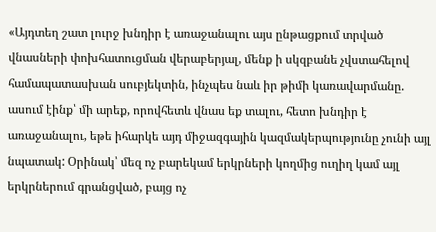«Այդտեղ շատ լուրջ խնդիր է առաջանալու այս ընթացքում տրված վնասների փոխհատուցման վերաբերյալ, մենք ի սկզբանե չվստահելով համապատասխան սուբյեկտին, ինչպես նաև իր թիմի կառավարմանը. ասում էինք՝ մի արեք, որովհետև վնաս եք տալու, հետո խնդիր է առաջանալու, եթե իհարկե այդ միջազգային կազմակերպությունը չունի այլ նպատակ: Օրինակ՝ մեզ ոչ բարեկամ երկրների կողմից ուղիղ կամ այլ երկրներում գրանցված, բայց ոչ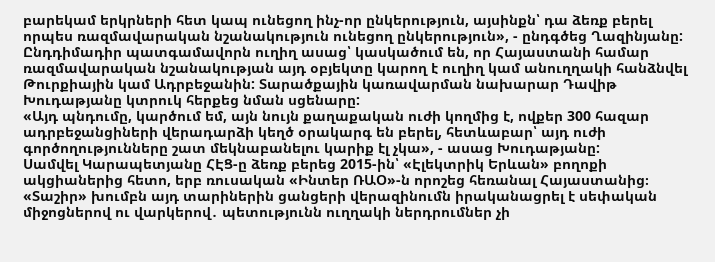բարեկամ երկրների հետ կապ ունեցող ինչ-որ ընկերություն, այսինքն՝ դա ձեռք բերել որպես ռազմավարական նշանակություն ունեցող ընկերություն», - ընդգծեց Ղազինյանը:
Ընդդիմադիր պատգամավորն ուղիղ ասաց՝ կասկածում են, որ Հայաստանի համար ռազմավարական նշանակության այդ օբյեկտը կարող է ուղիղ կամ անուղղակի հանձնվել Թուրքիային կամ Ադրբեջանին: Տարածքային կառավարման նախարար Դավիթ Խուդաթյանը կտրուկ հերքեց նման սցենարը:
«Այդ պնդումը, կարծում եմ, այն նույն քաղաքական ուժի կողմից է, ովքեր 300 հազար ադրբեջանցիների վերադարձի կեղծ օրակարգ են բերել, հետևաբար՝ այդ ուժի գործողությունները շատ մեկնաբանելու կարիք էլ չկա», - ասաց Խուդաթյանը:
Սամվել Կարապետյանը ՀԷՑ-ը ձեռք բերեց 2015-ին՝ «Էլեկտրիկ Երևան» բողոքի ակցիաներից հետո, երբ ռուսական «Ինտեր ՌԱՕ»-ն որոշեց հեռանալ Հայաստանից։ «Տաշիր» խումբն այդ տարիներին ցանցերի վերազինումն իրականացրել է սեփական միջոցներով ու վարկերով․ պետությունն ուղղակի ներդրումներ չի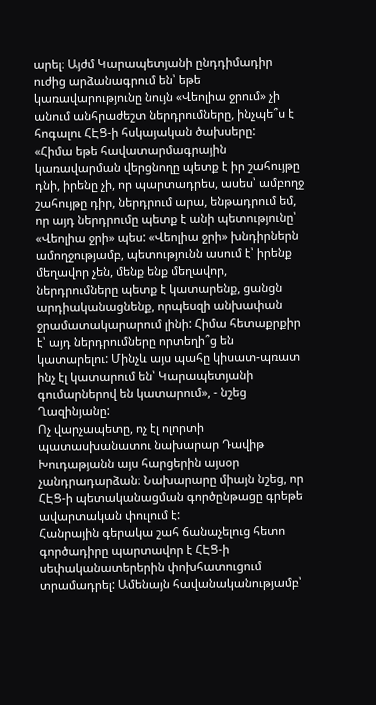արել։ Այժմ Կարապետյանի ընդդիմադիր ուժից արձանագրում են՝ եթե կառավարությունը նույն «Վեոլիա ջրում» չի անում անհրաժեշտ ներդրումները, ինչպե՞ս է հոգալու ՀԷՑ-ի հսկայական ծախսերը:
«Հիմա եթե հավատարմագրային կառավարման վերցնողը պետք է իր շահույթը դնի, իրենը չի, որ պարտադրես, ասես՝ ամբողջ շահույթը դիր, ներդրում արա, ենթադրում եմ, որ այդ ներդրումը պետք է անի պետությունը՝ «Վեոլիա ջրի» պես: «Վեոլիա ջրի» խնդիրներն ամողջությամբ, պետությունն ասում է՝ իրենք մեղավոր չեն, մենք ենք մեղավոր, ներդրումները պետք է կատարենք, ցանցն արդիականացնենք, որպեսզի անխափան ջրամատակարարում լինի: Հիմա հետաքրքիր է՝ այդ ներդրումները որտեղի՞ց են կատարելու: Մինչև այս պահը կիսատ-պռատ ինչ էլ կատարում են՝ Կարապետյանի գումարներով են կատարում», - նշեց Ղազինյանը:
Ոչ վարչապետը, ոչ էլ ոլորտի պատասխանատու նախարար Դավիթ Խուդաթյանն այս հարցերին այսօր չանդրադարձան։ Նախարարը միայն նշեց, որ ՀԷՑ-ի պետականացման գործընթացը գրեթե ավարտական փուլում է:
Հանրային գերակա շահ ճանաչելուց հետո գործադիրը պարտավոր է ՀԷՑ-ի սեփականատերերին փոխհատուցում տրամադրել: Ամենայն հավանականությամբ՝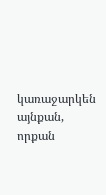կառաջարկեն այնքան, որքան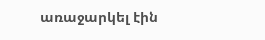առաջարկել էին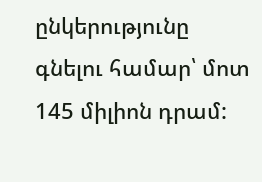ընկերությունը գնելու համար՝ մոտ 145 միլիոն դրամ: